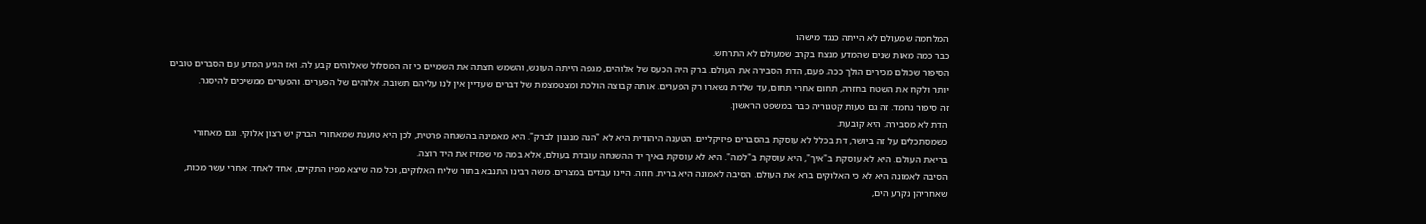המלחמה שמעולם לא הייתה כנגד מישהו
כבר כמה מאות שנים שהמדע מנצח בקרב שמעולם לא התרחש.
הסיפור שכולם מכירים הולך ככה. פעם, הדת הסבירה את העולם. ברק היה הכעס של אלוהים, מגפה הייתה העונש, והשמש חצתה את השמיים כי זה המסלול שאלוהים קבע לה. ואז הגיע המדע עם הסברים טובים יותר ולקח את השטח בחזרה, תחום אחרי תחום, עד שלדת נשארו רק הפערים. אותה קבוצה הולכת ומצטמצמת של דברים שעדיין אין לנו עליהם תשובה. אלוהים של הפערים. והפערים ממשיכים להיסגר.
זה סיפור נחמד. זה גם טעות קטגוריה כבר במשפט הראשון.
הדת לא מסבירה. היא קובעת.
כשמסתכלים על זה ביושר, דת בכלל לא עוסקת בהסברים פיזיקליים. הטענה היהודית היא לא "הנה מנגנון לברק". היא מאמינה בהשגחה פרטית, לכן היא טוענת שמאחורי הברק יש רצון אלוקי. וגם מאחורי בריאת העולם. היא לא עוסקת ב"איך", היא עוסקת ב"למה". היא לא עוסקת באיך יד ההשגחה עובדת בעולם, אלא במה מי שמזיז את היד רוצה.
הסיבה לאמונה היא לא כי האלוקים ברא את העולם. הסיבה לאמונה היא ברית. חוזה. היינו עבדים במצרים. משה רבינו התנבא בתור שליח האלוקים, וכל מה שיצא מפיו התקיים, אחד לאחד. אחרי עשר מכות, שאחריהן נקרע הים,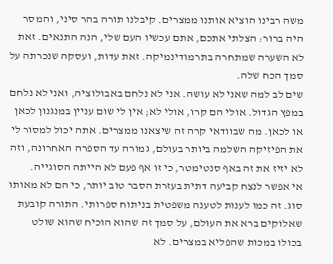משה רבינו הוציא אותנו ממצרים. קיבלנו תורה בהר סיני, והמסר היה ברור: הצלתי אתכם, אתם עכשיו העם שלי, הנה התנאים. זאת לא השערה שמתחרה בתרמודינמיקה. זאת עדות, ועסקה שנכרתה על סמך הכח שלה.
שים לב למה שאני לא עושה. אני לא נלחם באבולוציה, ואני לא נלחם במפץ הגדול. אולי הם קרו, אולי לא; אין לי שום עניין במנגנון לכאן או לכאן. מה שבוודאי קרה זה שיצאנו ממצרים. אתה יכול למסור לי את הפיזיקה השלמה ביותר בעולם, גמורה עד הספרה האחרונה, וזה לא יזיז את זה באף סנטימטר, כי זו אף פעם לא הייתה הסוגייה.
אי אפשר לנצח קביעה דתית בעזרת הסבר טוב יותר, כי הם לא מאותו סוג. זה כמו לענות לטענה משפטית בניתוח ספרותי. התורה קובעת שאלוקים ברא את העולם, על סמך זה שהוא הוכיח שהוא שולט בכולו במכות שהפליא במצרים. לא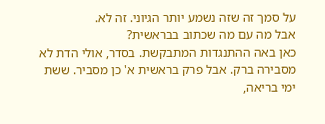על סמך זה שזה נשמע יותר הגיוני. זה לא.
אבל מה עם מה שכתוב בבראשית?
כאן באה ההתנגדות המתבקשת. בסדר, אולי הדת לא מסבירה ברק. אבל פרק בראשית א' כן מסביר. ששת ימי בריאה,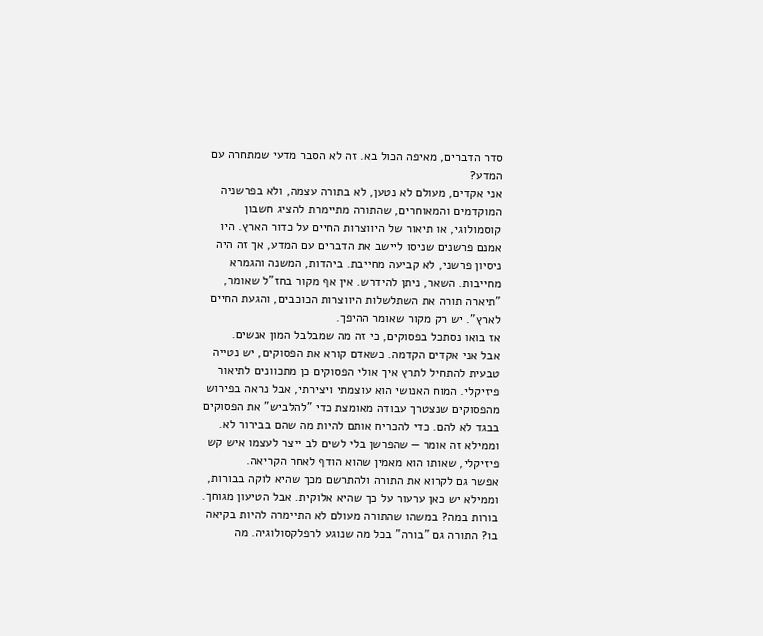סדר הדברים, מאיפה הכול בא. זה לא הסבר מדעי שמתחרה עם המדע?
אני אקדים, מעולם לא נטען, לא בתורה עצמה, ולא בפרשניה המוקדמים והמאוחרים, שהתורה מתיימרת להציג חשבון קוסמולוגי, או תיאור של היווצרות החיים על כדור הארץ. היו אמנם פרשנים שניסו ליישב את הדברים עם המדע, אך זה היה ניסיון פרשני, לא קביעה מחייבת. ביהדות, המשנה והגמרא מחייבות. השאר, ניתן להידרש. אין אף מקור בחז"ל שאומר, "תיארה תורה את השתלשלות היווצרות הכוכבים, והגעת החיים לארץ". יש רק מקור שאומר ההיפך.
אז בואו נסתכל בפסוקים, כי זה מה שמבלבל המון אנשים.
אבל אני אקדים הקדמה. כשאדם קורא את הפסוקים, יש נטייה טבעית להתחיל לתרץ איך אולי הפסוקים כן מתכוונים לתיאור פיזיקלי. המוח האנושי הוא עוצמתי ויצירתי, אבל נראה בפירוש מהפסוקים שנצטרך עבודה מאומצת כדי "להלביש" את הפסוקים בבגד לא להם. כדי להכריח אותם להיות מה שהם בבירור לא. וממילא זה אומר — שהפרשן בלי לשים לב ייצר לעצמו איש קש פיזיקלי, שאותו הוא מאמין שהוא הודף לאחר הקריאה.
אפשר גם לקרוא את התורה ולהתרשם מכך שהיא לוקה בבורות, וממילא יש כאן ערעור על כך שהיא אלוקית. אבל הטיעון מגוחך. בורות במה? במשהו שהתורה מעולם לא התיימרה להיות בקיאה בו? התורה גם "בורה" בכל מה שנוגע לרפלקסולוגיה. מה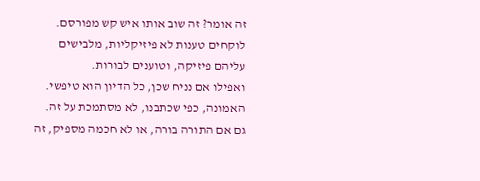זה אומר? זה שוב אותו איש קש מפורסם. לוקחים טענות לא פיזיקליות, מלבישים עליהם פיזיקה, וטוענים לבורות.
ואפילו אם נניח שכן, כל הדיון הוא טיפשי. האמונה, כפי שכתבנו, לא מסתמכת על זה. גם אם התורה בורה, או לא חכמה מספיק, זה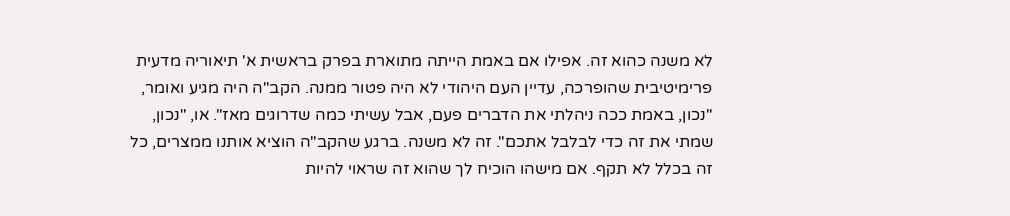לא משנה כהוא זה. אפילו אם באמת הייתה מתוארת בפרק בראשית א' תיאוריה מדעית פרימיטיבית שהופרכה, עדיין העם היהודי לא היה פטור ממנה. הקב"ה היה מגיע ואומר, "נכון, באמת ככה ניהלתי את הדברים פעם, אבל עשיתי כמה שדרוגים מאז". או, "נכון, שמתי את זה כדי לבלבל אתכם". זה לא משנה. ברגע שהקב"ה הוציא אותנו ממצרים, כל זה בכלל לא תקף. אם מישהו הוכיח לך שהוא זה שראוי להיות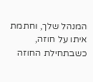המנהל שלך, וחתמת איתו על חוזה, כשבתחילת החוזה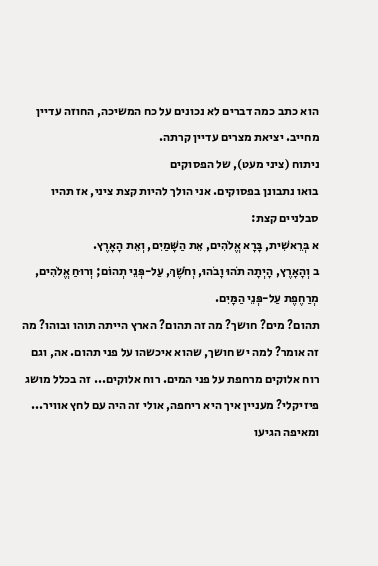הוא כתב כמה דברים לא נכונים על כח המשיכה, החוזה עדיין מחייב. יציאת מצרים עדיין קרתה.
ניתוח (ציני מעט), של הפסוקים
בואו נתבונן בפסוקים. אני הולך להיות קצת ציני, אז תהיו סבלניים קצת:
א בְּרֵאשִׁית, בָּרָא אֱלֹהִים, אֵת הַשָּׁמַיִם, וְאֵת הָאָרֶץ.
ב וְהָאָרֶץ, הָיְתָה תֹהוּ וָבֹהוּ, וְחֹשֶׁךְ, עַל-פְּנֵי תְהוֹם; וְרוּחַ אֱלֹהִים, מְרַחֶפֶת עַל-פְּנֵי הַמָּיִם.
תהום? מים? חושך? מה זה תהום? הארץ הייתה תוהו ובוהו? מה זה אומר? למה יש חושך, שהוא איכשהו על פני תהום. אה, וגם רוח אלוקים מרחפת על פני המים. רוח אלוקים... זה בכלל מושג פיזיקלי? מעניין איך היא ריחפה, אולי זה היה עם לחץ אוויר... ומאיפה הגיעו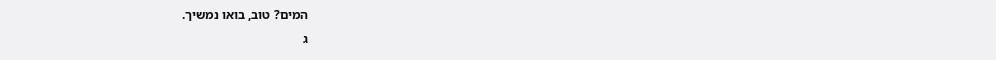המים? טוב, בואו נמשיך.
ג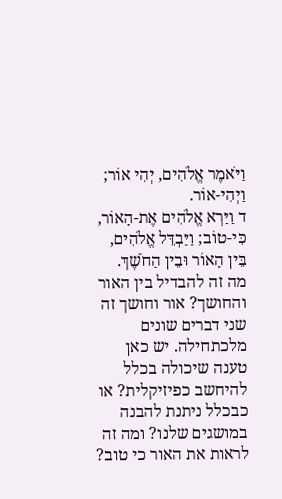וַיֹּאמֶר אֱלֹהִים, יְהִי אוֹר; וַיְהִי-אוֹר.
ד וַיַּרְא אֱלֹהִים אֶת-הָאוֹר, כִּי-טוֹב; וַיַּבְדֵּל אֱלֹהִים, בֵּין הָאוֹר וּבֵין הַחֹשֶׁךְ.
מה זה להבדיל בין האור והחושך? אור וחושך זה שני דברים שונים מלכתחילה. יש כאן טענה שיכולה בכלל להיחשב כפיזיקלית? או כבכלל ניתנת להבנה במושגים שלנו? ומה זה לראות את האור כי טוב?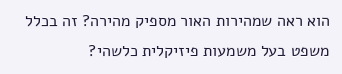הוא ראה שמהירות האור מספיק מהירה? זה בכלל משפט בעל משמעות פיזיקלית כלשהי?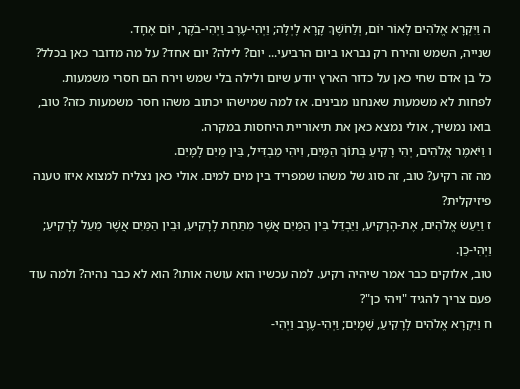ה וַיִּקְרָא אֱלֹהִים לָאוֹר יוֹם, וְלַחֹשֶׁךְ קָרָא לָיְלָה; וַיְהִי-עֶרֶב וַיְהִי-בֹקֶר, יוֹם אֶחָד.
שנייה, השמש והירח רק נבראו ביום הרביעי... יום? לילה? יום אחד? על מה מדובר כאן בכלל? כל בן אדם שחי כאן על כדור הארץ יודע שיום ולילה בלי שמש וירח הם חסרי משמעות. לפחות לא משמעות שאנחנו מבינים. אז למה שמישהו יכתוב משהו חסר משמעות כזה? טוב, בואו נמשיך, אולי נמצא כאן את תיאוריית היחסות במקרה.
ו וַיֹּאמֶר אֱלֹהִים, יְהִי רָקִיעַ בְּתוֹךְ הַמָּיִם, וִיהִי מַבְדִּיל, בֵּין מַיִם לָמָיִם.
מה זה רקיע? טוב, זה סוג של משהו שמפריד בין מים למים. אולי כאן נצליח למצוא איזו טענה פיזיקלית?
ז וַיַּעַשׂ אֱלֹהִים, אֶת-הָרָקִיעַ, וַיַּבְדֵּל בֵּין הַמַּיִם אֲשֶׁר מִתַּחַת לָרָקִיעַ, וּבֵין הַמַּיִם אֲשֶׁר מֵעַל לָרָקִיעַ; וַיְהִי-כֵן.
טוב, אלוקים כבר אמר שיהיה רקיע. למה עכשיו הוא עושה אותו? הוא לא כבר נהיה? ולמה עוד פעם צריך להגיד "ויהי כן"?
ח וַיִּקְרָא אֱלֹהִים לָרָקִיעַ, שָׁמָיִם; וַיְהִי-עֶרֶב וַיְהִי-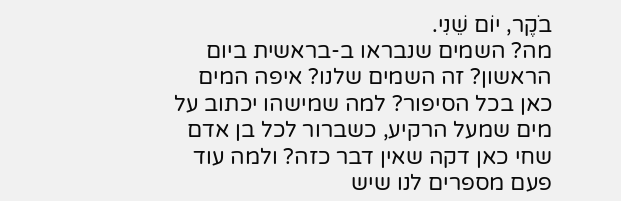בֹקֶר, יוֹם שֵׁנִי.
מה? השמים שנבראו ב-בראשית ביום הראשון? זה השמים שלנו? איפה המים כאן בכל הסיפור? למה שמישהו יכתוב על מים שמעל הרקיע, כשברור לכל בן אדם שחי כאן דקה שאין דבר כזה? ולמה עוד פעם מספרים לנו שיש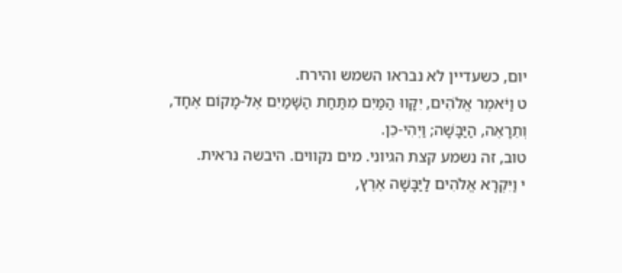יום, כשעדיין לא נבראו השמש והירח.
ט וַיֹּאמֶר אֱלֹהִים, יִקָּווּ הַמַּיִם מִתַּחַת הַשָּׁמַיִם אֶל-מָקוֹם אֶחָד, וְתֵרָאֶה, הַיַּבָּשָׁה; וַיְהִי-כֵן.
טוב, זה נשמע קצת הגיוני. מים נקווים. היבשה נראית.
י וַיִּקְרָא אֱלֹהִים לַיַּבָּשָׁה אֶרֶץ,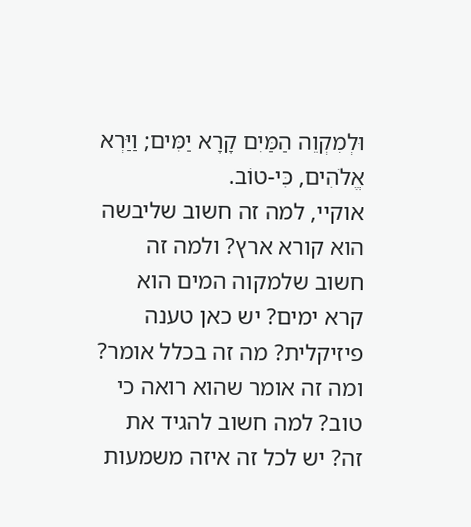וּלְמִקְוֵה הַמַּיִם קָרָא יַמִּים; וַיַּרְא אֱלֹהִים, כִּי-טוֹב.
אוקיי, למה זה חשוב שליבשה הוא קורא ארץ? ולמה זה חשוב שלמקוה המים הוא קרא ימים? יש כאן טענה פיזיקלית? מה זה בכלל אומר? ומה זה אומר שהוא רואה כי טוב? למה חשוב להגיד את זה? יש לכל זה איזה משמעות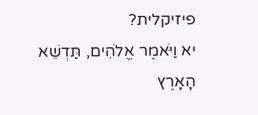פיזיקלית?
יא וַיֹּאמֶר אֱלֹהִים, תַּדְשֵׁא הָאָרֶץ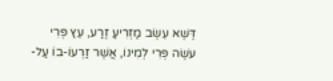דֶּשֶׁא עֵשֶׂב מַזְרִיעַ זֶרַע, עֵץ פְּרִי עֹשֶׂה פְּרִי לְמִינוֹ, אֲשֶׁר זַרְעוֹ-בוֹ עַל-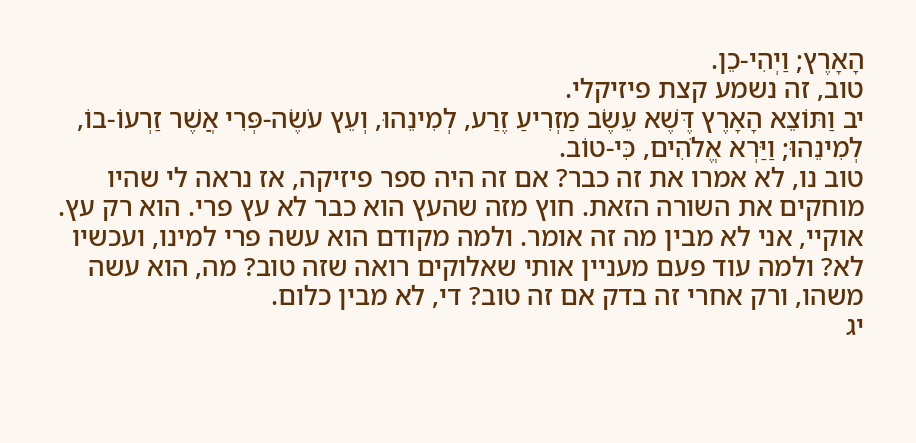הָאָרֶץ; וַיְהִי-כֵן.
טוב, זה נשמע קצת פיזיקלי.
יב וַתּוֹצֵא הָאָרֶץ דֶּשֶׁא עֵשֶׂב מַזְרִיעַ זֶרַע, לְמִינֵהוּ, וְעֵץ עֹשֶׂה-פְּרִי אֲשֶׁר זַרְעוֹ-בוֹ, לְמִינֵהוּ; וַיַּרְא אֱלֹהִים, כִּי-טוֹב.
טוב נו, לא אמרו את זה כבר? אם זה היה ספר פיזיקה, אז נראה לי שהיו מוחקים את השורה הזאת. חוץ מזה שהעץ הוא כבר לא עץ פרי. הוא רק עץ. אוקיי, אני לא מבין מה זה אומר. ולמה מקודם הוא עשה פרי למינו, ועכשיו לא? ולמה עוד פעם מעניין אותי שאלוקים רואה שזה טוב? מה, הוא עשה משהו, ורק אחרי זה בדק אם זה טוב? די, לא מבין כלום.
יג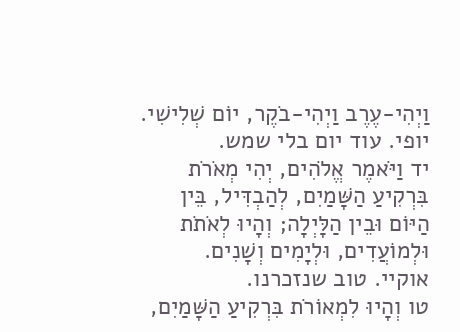וַיְהִי-עֶרֶב וַיְהִי-בֹקֶר, יוֹם שְׁלִישִׁי.
יופי. עוד יום בלי שמש.
יד וַיֹּאמֶר אֱלֹהִים, יְהִי מְאֹרֹת בִּרְקִיעַ הַשָּׁמַיִם, לְהַבְדִּיל, בֵּין הַיּוֹם וּבֵין הַלָּיְלָה; וְהָיוּ לְאֹתֹת וּלְמוֹעֲדִים, וּלְיָמִים וְשָׁנִים.
אוקיי. טוב שנזכרנו.
טו וְהָיוּ לִמְאוֹרֹת בִּרְקִיעַ הַשָּׁמַיִם,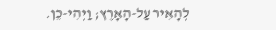לְהָאִיר עַל-הָאָרֶץ; וַיְהִי-כֵן.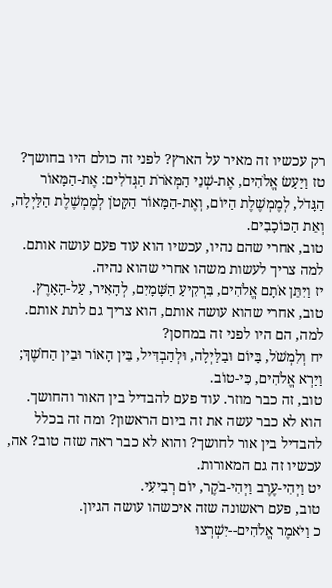רק עכשיו זה מאיר על הארץ? לפני זה כולם היו בחושך?
טז וַיַּעַשׂ אֱלֹהִים, אֶת-שְׁנֵי הַמְּאֹרֹת הַגְּדֹלִים: אֶת-הַמָּאוֹר הַגָּדֹל, לְמֶמְשֶׁלֶת הַיּוֹם, וְאֶת-הַמָּאוֹר הַקָּטֹן לְמֶמְשֶׁלֶת הַלַּיְלָה, וְאֵת הַכּוֹכָבִים.
טוב, אחרי שהם נהיו, עכשיו הוא עוד פעם עושה אותם. למה צריך לעשות משהו אחרי שהוא נהיה.
יז וַיִּתֵּן אֹתָם אֱלֹהִים, בִּרְקִיעַ הַשָּׁמָיִם, לְהָאִיר, עַל-הָאָרֶץ.
טוב, אחרי שהוא עושה אותם, הוא צריך גם לתת אותם. למה, הם היו לפני זה במחסן?
יח וְלִמְשֹׁל, בַּיּוֹם וּבַלַּיְלָה, וּלְהַבְדִּיל, בֵּין הָאוֹר וּבֵין הַחֹשֶׁךְ; וַיַּרְא אֱלֹהִים, כִּי-טוֹב.
טוב, זה כבר מוזר. עוד פעם להבדיל בין האור והחושך. הוא לא כבר עשה את זה ביום הראשון? ומה זה בכלל להבדיל בין אור לחושך? והוא לא כבר ראה שזה טוב? אה, עכשיו זה גם המאורות.
יט וַיְהִי-עֶרֶב וַיְהִי-בֹקֶר, יוֹם רְבִיעִי.
טוב, פעם ראשונה שזה איכשהו עושה הגיון.
כ וַיֹּאמֶר אֱלֹהִים--יִשְׁרְצוּ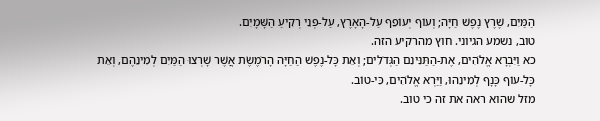הַמַּיִם, שֶׁרֶץ נֶפֶשׁ חַיָּה; וְעוֹף יְעוֹפֵף עַל-הָאָרֶץ, עַל-פְּנֵי רְקִיעַ הַשָּׁמָיִם.
טוב, נשמע הגיוני. חוץ מהרקיע הזה.
כא וַיִּבְרָא אֱלֹהִים, אֶת-הַתַּנִּינִם הַגְּדֹלִים; וְאֵת כָּל-נֶפֶשׁ הַחַיָּה הָרֹמֶשֶׂת אֲשֶׁר שָׁרְצוּ הַמַּיִם לְמִינֵהֶם, וְאֵת כָּל-עוֹף כָּנָף לְמִינֵהוּ, וַיַּרְא אֱלֹהִים, כִּי-טוֹב.
מזל שהוא ראה את זה כי טוב.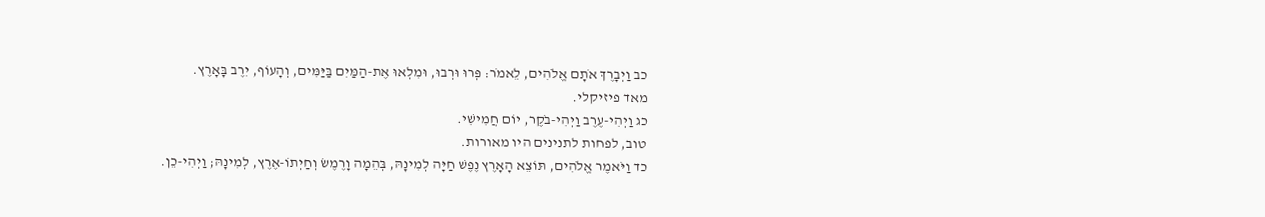כב וַיְבָרֶךְ אֹתָם אֱלֹהִים, לֵאמֹר: פְּרוּ וּרְבוּ, וּמִלְאוּ אֶת-הַמַּיִם בַּיַּמִּים, וְהָעוֹף, יִרֶב בָּאָרֶץ.
מאד פיזיקלי.
כג וַיְהִי-עֶרֶב וַיְהִי-בֹקֶר, יוֹם חֲמִישִׁי.
טוב, לפחות לתנינים היו מאורות.
כד וַיֹּאמֶר אֱלֹהִים, תּוֹצֵא הָאָרֶץ נֶפֶשׁ חַיָּה לְמִינָהּ, בְּהֵמָה וָרֶמֶשׂ וְחַיְתוֹ-אֶרֶץ, לְמִינָהּ; וַיְהִי-כֵן.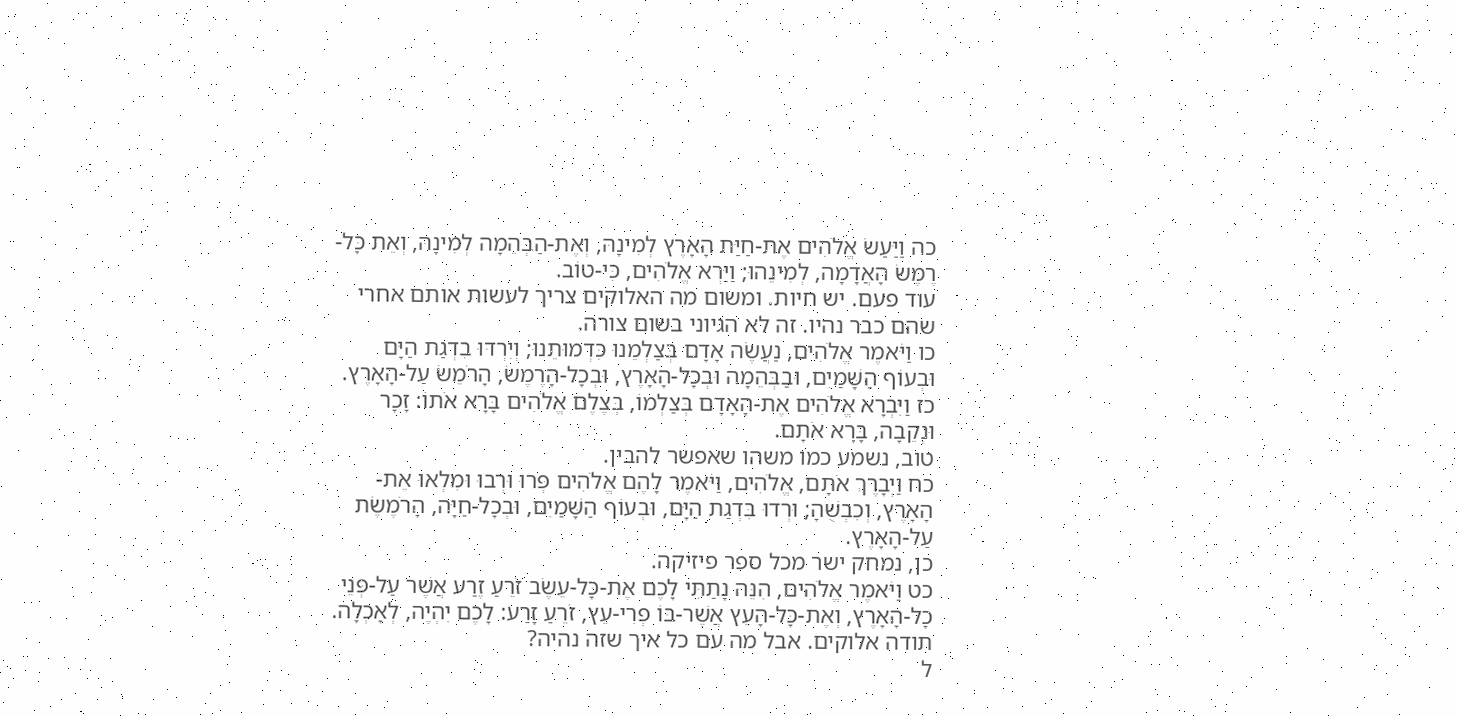כה וַיַּעַשׂ אֱלֹהִים אֶת-חַיַּת הָאָרֶץ לְמִינָהּ, וְאֶת-הַבְּהֵמָה לְמִינָהּ, וְאֵת כָּל-רֶמֶשׂ הָאֲדָמָה, לְמִינֵהוּ; וַיַּרְא אֱלֹהִים, כִּי-טוֹב.
עוד פעם. יש חיות. ומשום מה האלוקים צריך לעשות אותם אחרי שהם כבר נהיו. זה לא הגיוני בשום צורה.
כו וַיֹּאמֶר אֱלֹהִים, נַעֲשֶׂה אָדָם בְּצַלְמֵנוּ כִּדְמוּתֵנוּ; וְיִרְדּוּ בִדְגַת הַיָּם וּבְעוֹף הַשָּׁמַיִם, וּבַבְּהֵמָה וּבְכָל-הָאָרֶץ, וּבְכָל-הָרֶמֶשׂ, הָרֹמֵשׂ עַל-הָאָרֶץ.
כז וַיִּבְרָא אֱלֹהִים אֶת-הָאָדָם בְּצַלְמוֹ, בְּצֶלֶם אֱלֹהִים בָּרָא אֹתוֹ: זָכָר וּנְקֵבָה, בָּרָא אֹתָם.
טוב, נשמע כמו משהו שאפשר להבין.
כח וַיְבָרֶךְ אֹתָם, אֱלֹהִים, וַיֹּאמֶר לָהֶם אֱלֹהִים פְּרוּ וּרְבוּ וּמִלְאוּ אֶת-הָאָרֶץ, וְכִבְשֻׁהָ; וּרְדוּ בִּדְגַת הַיָּם, וּבְעוֹף הַשָּׁמַיִם, וּבְכָל-חַיָּה, הָרֹמֶשֶׂת עַל-הָאָרֶץ.
כן, נמחק ישר מכל ספר פיזיקה.
כט וַיֹּאמֶר אֱלֹהִים, הִנֵּה נָתַתִּי לָכֶם אֶת-כָּל-עֵשֶׂב זֹרֵעַ זֶרַע אֲשֶׁר עַל-פְּנֵי כָל-הָאָרֶץ, וְאֶת-כָּל-הָעֵץ אֲשֶׁר-בּוֹ פְרִי-עֵץ, זֹרֵעַ זָרַע: לָכֶם יִהְיֶה, לְאָכְלָה.
תודה אלוקים. אבל מה עם כל איך שזה נהיה?
ל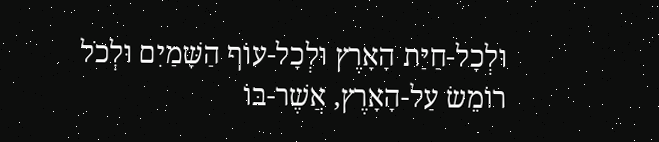וּלְכָל-חַיַּת הָאָרֶץ וּלְכָל-עוֹף הַשָּׁמַיִם וּלְכֹל רוֹמֵשׂ עַל-הָאָרֶץ, אֲשֶׁר-בּוֹ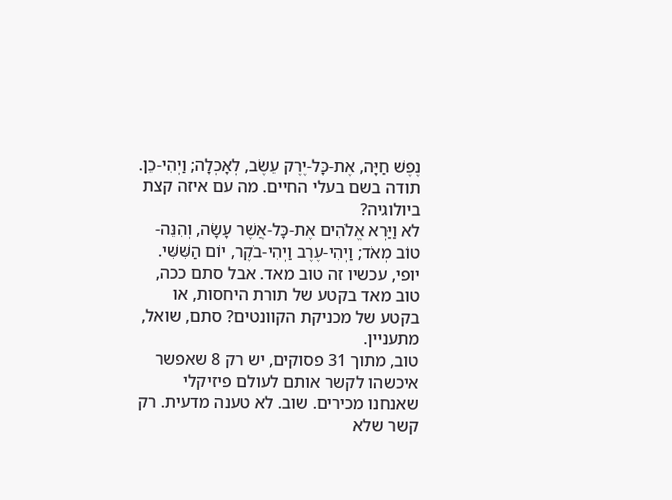נֶפֶשׁ חַיָּה, אֶת-כָּל-יֶרֶק עֵשֶׂב, לְאָכְלָה; וַיְהִי-כֵן.
תודה בשם בעלי החיים. מה עם איזה קצת ביולוגיה?
לא וַיַּרְא אֱלֹהִים אֶת-כָּל-אֲשֶׁר עָשָׂה, וְהִנֵּה-טוֹב מְאֹד; וַיְהִי-עֶרֶב וַיְהִי-בֹקֶר, יוֹם הַשִּׁשִּׁי.
יופי, עכשיו זה טוב מאד. אבל סתם ככה, טוב מאד בקטע של תורת היחסות, או בקטע של מכניקת הקוונטים? סתם, שואל, מתעניין.
טוב, מתוך 31 פסוקים, יש רק 8 שאפשר איכשהו לקשר אותם לעולם פיזיקלי שאנחנו מכירים. שוב. לא טענה מדעית. רק קשר שלא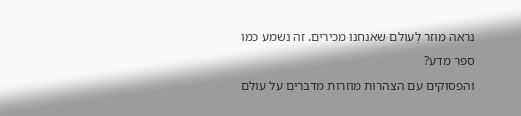נראה מוזר לְעולם שאנחנו מכירים. זה נשמע כמו ספר מדע?
והפסוקים עם הצהרות מוזרות מדברים על עולם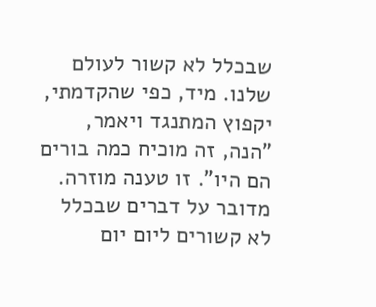שבכלל לא קשור לעולם שלנו. מיד, כפי שהקדמתי, יקפוץ המתנגד ויאמר, "הנה, זה מוכיח כמה בורים הם היו". זו טענה מוזרה. מדובר על דברים שבכלל לא קשורים ליום יום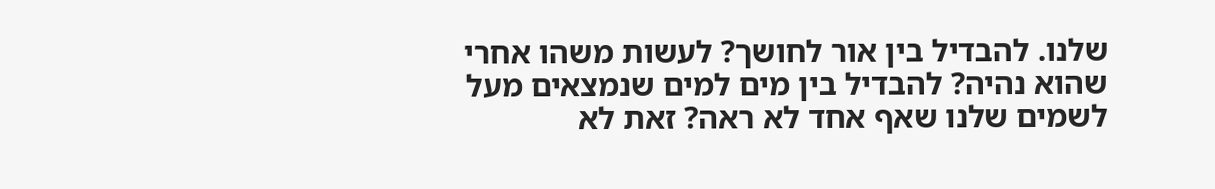שלנו. להבדיל בין אור לחושך? לעשות משהו אחרי שהוא נהיה? להבדיל בין מים למים שנמצאים מעל לשמים שלנו שאף אחד לא ראה? זאת לא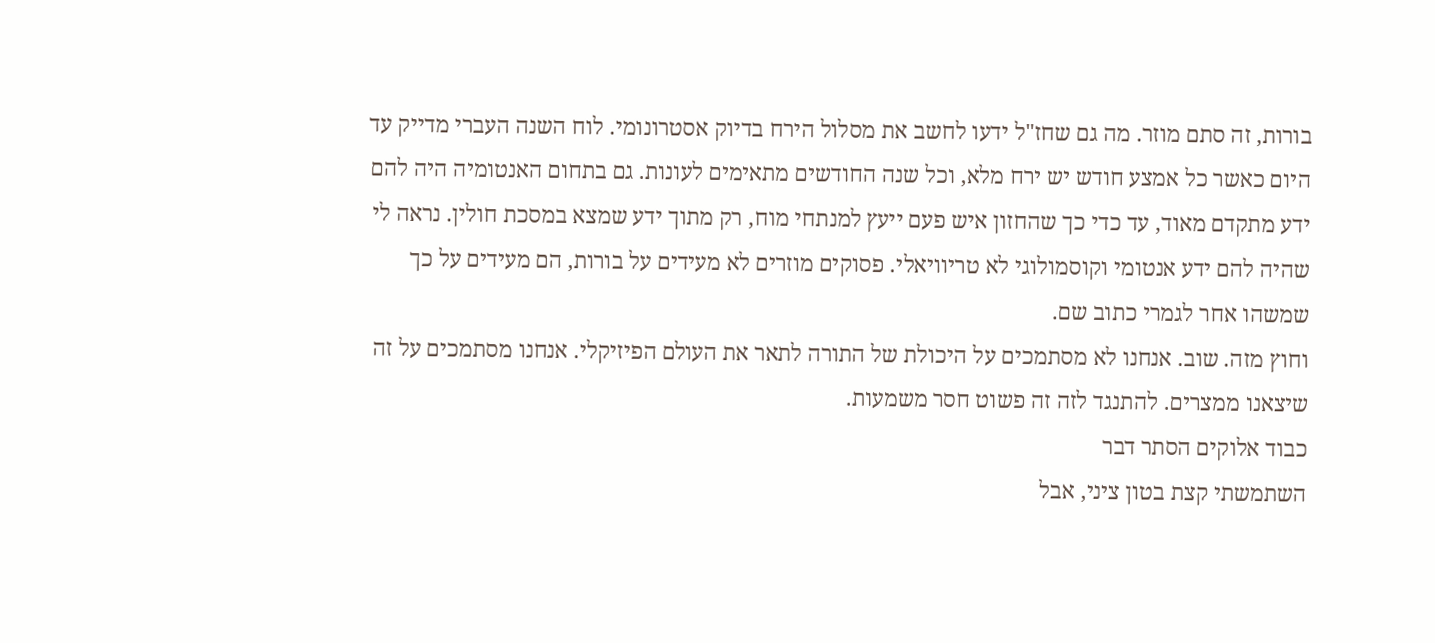בורות, זה סתם מוזר. מה גם שחז"ל ידעו לחשב את מסלול הירח בדיוק אסטרונומי. לוח השנה העברי מדייק עד היום כאשר כל אמצע חודש יש ירח מלא, וכל שנה החודשים מתאימים לעונות. גם בתחום האנטומיה היה להם ידע מתקדם מאוד, עד כדי כך שהחזון איש פעם ייעץ למנתחי מוח, רק מתוך ידע שמצא במסכת חולין. נראה לי שהיה להם ידע אנטומי וקוסמולוגי לא טריוויאלי. פסוקים מוזרים לא מעידים על בורות, הם מעידים על כך שמשהו אחר לגמרי כתוב שם.
וחוץ מזה. שוב. אנחנו לא מסתמכים על היכולת של התורה לתאר את העולם הפיזיקלי. אנחנו מסתמכים על זה שיצאנו ממצרים. להתנגד לזה זה פשוט חסר משמעות.
כבוד אלוקים הסתר דבר
השתמשתי קצת בטון ציני, אבל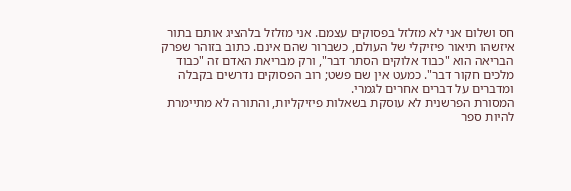חס ושלום אני לא מזלזל בפסוקים עצמם. אני מזלזל בלהציג אותם בתור איזשהו תיאור פיזיקלי של העולם, כשברור שהם אינם. כתוב בזוהר שפרק הבריאה הוא "כבוד אלוקים הסתר דבר", ורק מבריאת האדם זה "כבוד מלכים חקור דבר". כמעט אין שם פשט; רוב הפסוקים נדרשים בקבלה ומדברים על דברים אחרים לגמרי.
המסורת הפרשנית לא עוסקת בשאלות פיזיקליות, והתורה לא מתיימרת להיות ספר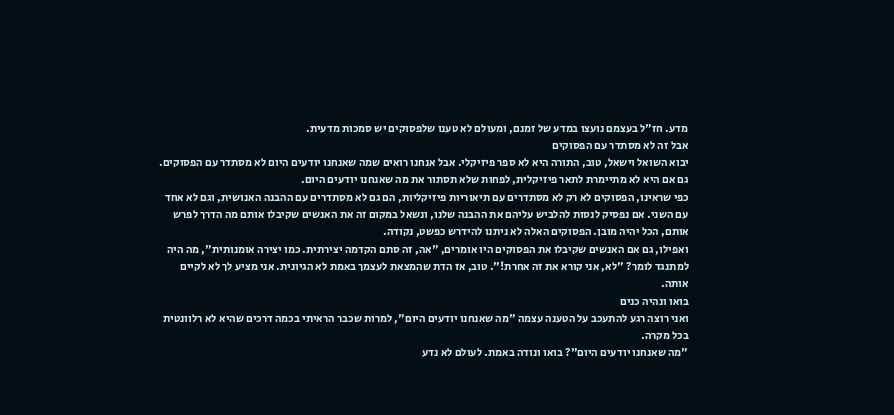מדע. חז"ל בעצמם נועצו במדע של זמנם, ומעולם לא טענו שלפסוקים יש סמכות מדעית.
אבל זה לא מסתדר עם הפסוקים
יבוא השואל וישאל, טוב, התורה היא לא ספר פיזיקלי. אבל אנחנו רואים שמה שאנחנו יודעים היום לא מסתדר עם הפסוקים. גם אם היא לא מתיימרת לתאר פיזיקלית, לפחות שלא תסתור את מה שאנחנו יודעים היום.
כפי שראינו, הפסוקים לא רק לא מסתדרים עם תיאוריות פיזיקליות, הם גם לא מסתדרים עם ההבנה האנושית, וגם לא אחד עם השני. אם נפסיק לנסות להלביש עליהם את ההבנה שלנו, ונשאל במקום זה את האנשים שקיבלו אותם מה הדרך לפרש אותם, הכל יהיה מובן. הפסוקים האלה לא ניתנו להידרש כפשט, נקודה.
ואפילו, גם אם האנשים שקיבלו את הפסוקים היו אומרים, "אה, זה סתם הקדמה יצירתית. כמו יצירה אומנותית", מה היה למתנגד לומר? "לא, אני קורא את זה אחרת!". טוב, אז הדת שהמצאת לעצמך באמת לא הגיונית. אני מציע לך לא לקיים אותה.
בואו ונהיה כנים
ואני רוצה רגע להתעכב על הטענה עצמה "מה שאנחנו יודעים היום", למרות שכבר הראיתי בכמה דרכים שהיא לא רלוונטית בכל מקרה.
"מה שאנחנו יודעים היום"? בואו ונודה באמת. לעולם לא נדע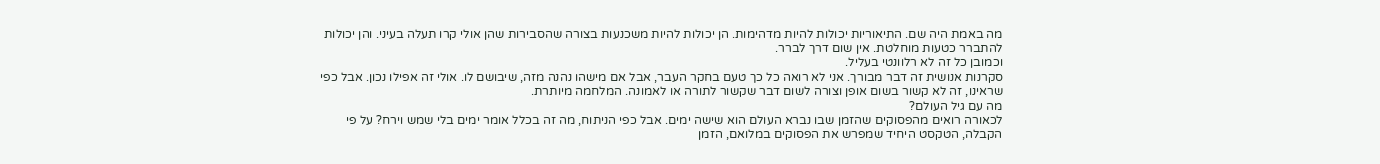מה באמת היה שם. התיאוריות יכולות להיות מדהימות. הן יכולות להיות משכנעות בצורה שהסבירות שהן אולי קרו תעלה בעיני. והן יכולות להתברר כטעות מוחלטת. אין שום דרך לברר.
וכמובן כל זה לא רלוונטי בעליל.
סקרנות אנושית זה דבר מבורך. אני לא רואה כל כך טעם בחקר העבר, אבל אם מישהו נהנה מזה, שיבושם לו. אולי זה אפילו נכון. אבל כפי שראינו, זה לא קשור בשום אופן וצורה לשום דבר שקשור לתורה או לאמונה. המלחמה מיותרת.
מה עם גיל העולם?
לכאורה רואים מהפסוקים שהזמן שבו נברא העולם הוא שישה ימים. אבל כפי הניתוח, מה זה בכלל אומר ימים בלי שמש וירח? על פי הקבלה, הטקסט היחיד שמפרש את הפסוקים במלואם, הזמן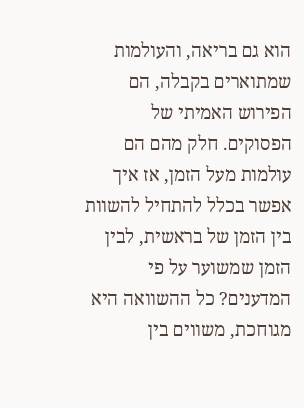הוא גם בריאה, והעולמות שמתוארים בקבלה, הם הפירוש האמיתי של הפסוקים. חלק מהם הם עולמות מעל הזמן, אז איך אפשר בכלל להתחיל להשוות בין הזמן של בראשית, לבין הזמן שמשוער על פי המדענים? כל ההשוואה היא מגוחכת, משווים בין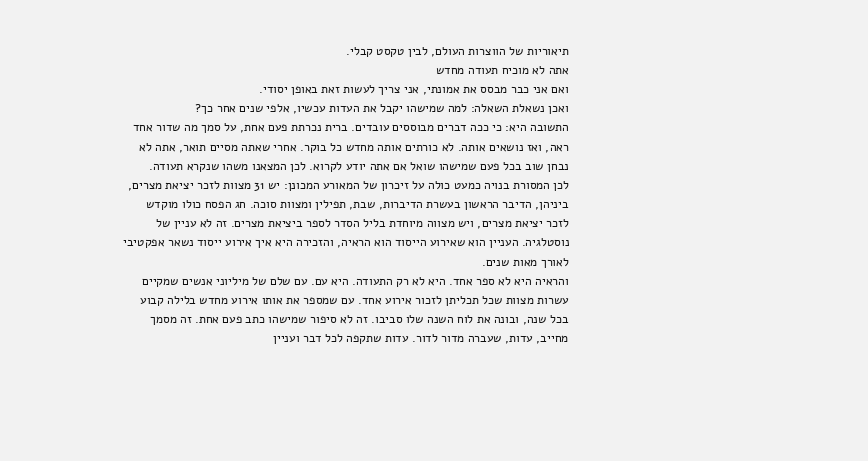תיאוריות של הווצרות העולם, לבין טקסט קבלי.
אתה לא מוכיח תעודה מחדש
ואם אני כבר מבסס את אמונתי, אני צריך לעשות זאת באופן יסודי.
ואכן נשאלת השאלה: למה שמישהו יקבל את העדות עכשיו, אלפי שנים אחר כך?
התשובה היא: כי ככה דברים מבוססים עובדים. ברית נכרתת פעם אחת, על סמך מה שדור אחד ראה, ואז נושאים אותה. לא כורתים אותה מחדש כל בוקר. אחרי שאתה מסיים תואר, אתה לא נבחן שוב בכל פעם שמישהו שואל אם אתה יודע לקרוא. לכן המצאנו משהו שנקרא תעודה.
לכן המסורת בנויה כמעט כולה על זיכרון של המאורע המכונן: יש 31 מצוות לזכר יציאת מצרים, ביניהן, הדיבר הראשון בעשרת הדיברות, שבת, תפילין ומצוות סוכה. חג הפסח כולו מוקדש לזכר יציאת מצרים, ויש מצווה מיוחדת בליל הסדר לספר ביציאת מצרים. זה לא עניין של נוסטלגיה. העניין הוא שאירוע הייסוד הוא הראיה, והזכירה היא איך אירוע ייסוד נשאר אפקטיבי לאורך מאות שנים.
והראיה היא לא ספר אחד. היא לא רק התעודה. היא עם. עם שלם של מיליוני אנשים שמקיים עשרות מצוות שכל תכליתן לזכור אירוע אחד. עם שמספר את אותו אירוע מחדש בלילה קבוע בכל שנה, ובונה את לוח השנה שלו סביבו. זה לא סיפור שמישהו כתב פעם אחת. זה מסמך מחייב, עדות, שעברה מדור לדור. עדות שתקפה לכל דבר ועניין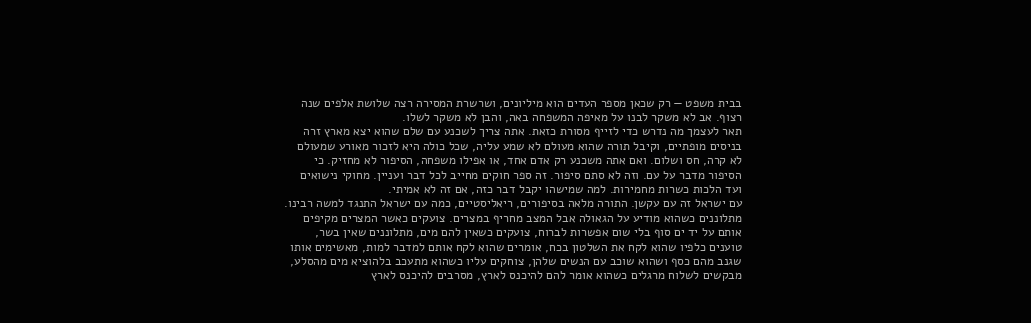בבית משפט — רק שכאן מספר העדים הוא מיליונים, ושרשרת המסירה רצה שלושת אלפים שנה רצוף. אב לא משקר לבנו על מאיפה המשפחה באה, והבן לא משקר לשלו.
תאר לעצמך מה נדרש כדי לזייף מסורת כזאת. אתה צריך לשכנע עם שלם שהוא יצא מארץ זרה בניסים מופתיים, וקיבל תורה שהוא מעולם לא שמע עליה, שכל כולה היא לזכור מאורע שמעולם לא קרה, חס ושלום. ואם אתה משכנע רק אדם אחד, או אפילו משפחה, הסיפור לא מחזיק. כי הסיפור מדבר על עם. וזה לא סתם סיפור. זה ספר חוקים מחייב לכל דבר ועניין. מחוקי נישואים ועד הלכות כשרות מחמירות. למה שמישהו יקבל דבר כזה, אם זה לא אמיתי.
עם ישראל זה עם עקשן. התורה מלאה בסיפורים, ריאליסטיים, כמה עם ישראל התנגד למשה רבינו. מתלוננים כשהוא מודיע על הגאולה אבל המצב מחריף במצרים. צועקים כאשר המצרים מקיפים אותם על יד ים סוף בלי שום אפשרות לברוח, צועקים כשאין להם מים, מתלוננים שאין בשר, טוענים כלפיו שהוא לקח את השלטון בכח, אומרים שהוא לקח אותם למדבר למות, מאשימים אותו שגנב מהם כסף ושהוא שוכב עם הנשים שלהן, צוחקים עליו כשהוא מתעכב בלהוציא מים מהסלע, מבקשים לשלוח מרגלים כשהוא אומר להם להיכנס לארץ, מסרבים להיכנס לארץ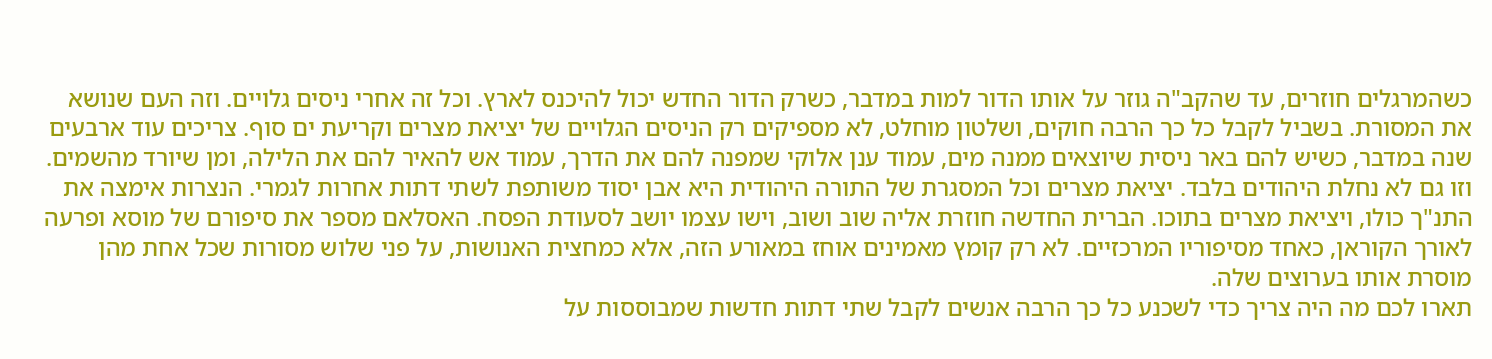כשהמרגלים חוזרים, עד שהקב"ה גוזר על אותו הדור למות במדבר, כשרק הדור החדש יכול להיכנס לארץ. וכל זה אחרי ניסים גלויים. וזה העם שנושא את המסורת. בשביל לקבל כל כך הרבה חוקים, ושלטון מוחלט, לא מספיקים רק הניסים הגלויים של יציאת מצרים וקריעת ים סוף. צריכים עוד ארבעים שנה במדבר, כשיש להם באר ניסית שיוצאים ממנה מים, עמוד ענן אלוקי שמפנה להם את הדרך, עמוד אש להאיר להם את הלילה, ומן שיורד מהשמים.
וזו גם לא נחלת היהודים בלבד. יציאת מצרים וכל המסגרת של התורה היהודית היא אבן יסוד משותפת לשתי דתות אחרות לגמרי. הנצרות אימצה את התנ"ך כולו, ויציאת מצרים בתוכו. הברית החדשה חוזרת אליה שוב ושוב, וישו עצמו יושב לסעודת הפסח. האסלאם מספר את סיפורם של מוסא ופרעה לאורך הקוראן, כאחד מסיפוריו המרכזיים. לא רק קומץ מאמינים אוחז במאורע הזה, אלא כמחצית האנושות, על פני שלוש מסורות שכל אחת מהן מוסרת אותו בערוצים שלה.
תארו לכם מה היה צריך כדי לשכנע כל כך הרבה אנשים לקבל שתי דתות חדשות שמבוססות על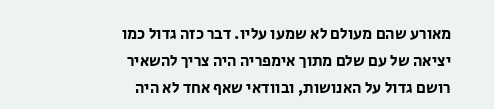מאורע שהם מעולם לא שמעו עליו. דבר כזה גדול כמו יציאה של עם שלם מתוך אימפריה היה צריך להשאיר רושם גדול על האנושות, ובוודאי שאף אחד לא היה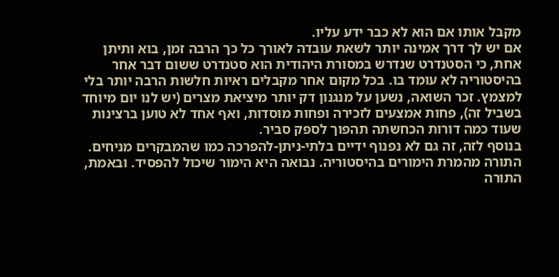מקבל אותו אם הוא לא כבר ידע עליו.
אם יש לך דרך אמינה יותר לשאת עובדה לאורך כל כך הרבה זמן, בוא ותיתן אחת, כי הסטנדרט שנדרש במסורת היהודית הוא סטנדרט ששום דבר אחר בהיסטוריה לא עומד בו. בכל מקום אחר מקבלים ראיות חלשות הרבה יותר בלי למצמץ. זכר השואה, נשען על מנגנון דק יותר מיציאת מצרים (יש לנו יום מיוחד בשביל זה), פחות אמצעים לזכירה ופחות מוסדות, ואף אחד לא טוען ברצינות שעוד כמה דורות הכחשתה תהפוך לספק סביר.
בנוסף לזה, זה גם לא נפנוף ידיים בלתי-ניתן-להפרכה כמו שהמבקרים מניחים. התורה מהמרת הימורים בהיסטוריה. נבואה היא הימור שיכול להפסיד. ובאמת, התורה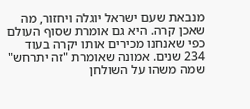מנבאת שעם ישראל יוגלה ויחזור, מה שאכן קרה. היא גם אומרת שסוף העולם כפי שאנחנו מכירים אותו יקרה בעוד 234 שנים. אמונה שאומרת "זה יתרחש" שמה משהו על השולחן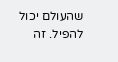שהעולם יכול להפיל. זה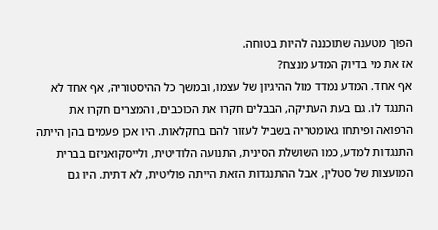הפוך מטענה שתוכננה להיות בטוחה.
אז את מי בדיוק המדע מנצח?
אף אחד. המדע נמדד מול ההיגיון של עצמו, ובמשך כל ההיסטוריה, אף אחד לא התנגד לו. גם בעת העתיקה, הבבלים חקרו את הכוכבים, והמצרים חקרו את הרפואה ופיתחו גאומטריה בשביל לעזור להם בחקלאות. היו אכן פעמים בהן הייתה התנגדות למדע, כמו השושלת הסינית, התנועה הלודיטית, ולייסקואניזם בברית המועצות של סטלין, אבל ההתנגדות הזאת הייתה פוליטית, לא דתית. היו גם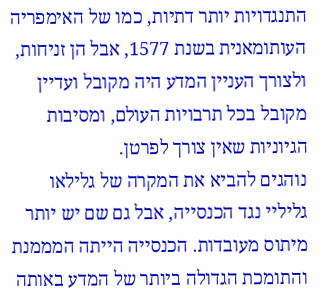התנגדויות יותר דתיות, כמו של האימפריה העותומאנית בשנת 1577, אבל הן זניחות, ולצורך העניין המדע היה מקובל ועדיין מקובל בכל תרבויות העולם, ומסיבות הגיוניות שאין צורך לפרטן.
נוהגים להביא את המקרה של גלילאו גליליי נגד הכנסייה, אבל גם שם יש יותר מיתוס מעובדות. הכנסייה הייתה המממנת והתומכת הגדולה ביותר של המדע באותה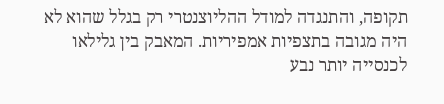תקופה, והתנגדה למודל ההליוצנטרי רק בגלל שהוא לא היה מגובה בתצפיות אמפיריות. המאבק בין גלילאו לכנסייה יותר נבע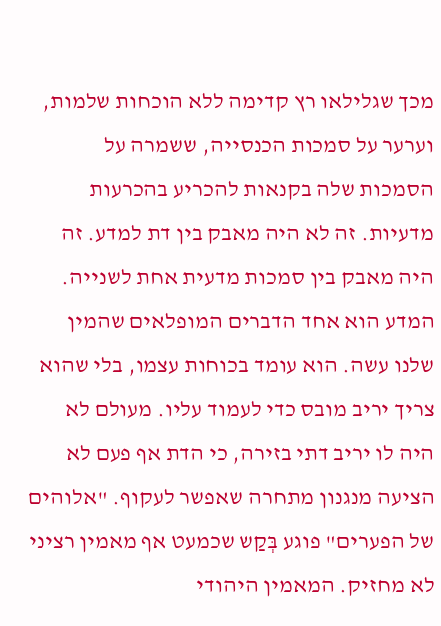מכך שגלילאו רץ קדימה ללא הוכחות שלמות, וערער על סמכות הכנסייה, ששמרה על הסמכות שלה בקנאות להכריע בהכרעות מדעיות. זה לא היה מאבק בין דת למדע. זה היה מאבק בין סמכות מדעית אחת לשנייה.
המדע הוא אחד הדברים המופלאים שהמין שלנו עשה. הוא עומד בכוחות עצמו, בלי שהוא צריך יריב מובס כדי לעמוד עליו. מעולם לא היה לו יריב דתי בזירה, כי הדת אף פעם לא הציעה מנגנון מתחרה שאפשר לעקוף. "אלוהים של הפערים" פוגע בְּקַש שכמעט אף מאמין רציני לא מחזיק. המאמין היהודי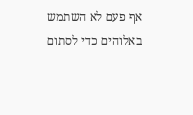אף פעם לא השתמש באלוהים כדי לסתום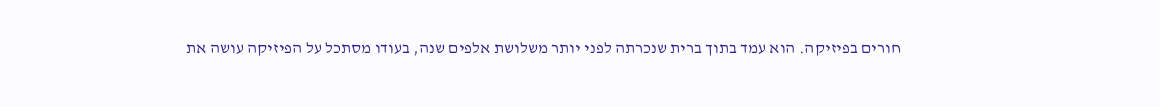חורים בפיזיקה. הוא עמד בתוך ברית שנכרתה לפני יותר משלושת אלפים שנה, בעודו מסתכל על הפיזיקה עושה את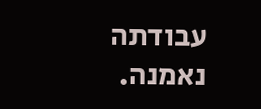עבודתה נאמנה.